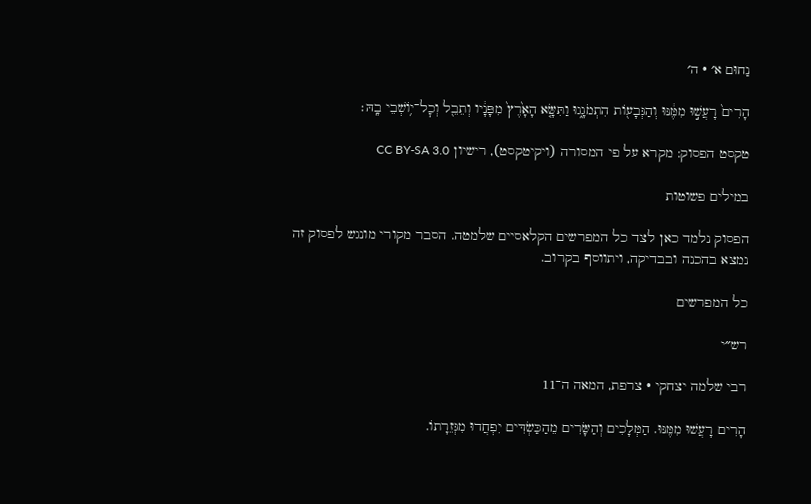נַחוּם א׳ · ה׳

הָרִים֙ רָעֲשׁ֣וּ מִמֶּ֔נּוּ וְהַגְּבָע֖וֹת הִתְמֹגָ֑גוּ וַתִּשָּׂ֤א הָאָ֙רֶץ֙ מִפָּנָ֔יו וְתֵבֵ֖ל וְכׇל־י֥וֹשְׁבֵי בָֽהּ׃

טקסט הפסוק: מקרא על פי המסורה (ויקיטקסט), רישיון CC BY-SA 3.0

במילים פשוטות

הפסוק נלמד כאן לצד כל המפרשים הקלאסיים שלמטה. הסבר מקורי מונגש לפסוק זה נמצא בהכנה ובבדיקה, ויתווסף בקרוב.

כל המפרשים

רש״י

רבי שלמה יצחקי · צרפת, המאה ה־11

הָרִים רָעֲשׁוּ מִמֶּנּוּ. הַמְּלָכִים וְהַשָּׂרִים מֵהַכַּשְׂדִּים יִפְחֲדוּ מִגְּזֵרָתוֹ.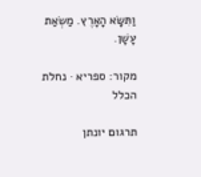וַתִּשָּׂא הָאָרֶץ. מַשְׂאַת עָשָׁן.

מקור: ספריא · נחלת הכלל

תרגום יונתן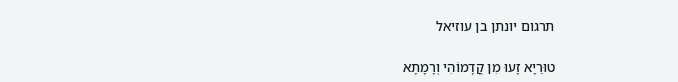תרגום יונתן בן עוזיאל

טוּרַיָא זָעוּ מִן קֳדָמוֹהִי וְרָמָתָא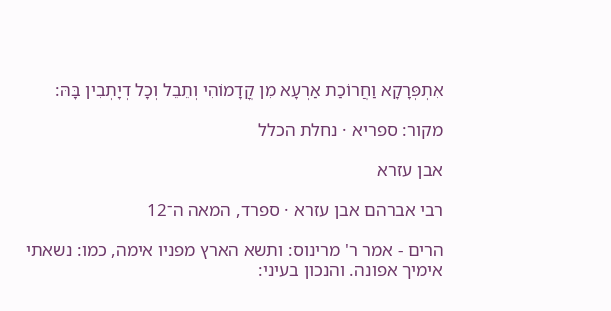אִתְפְּרָקָא וַחֲרוֹכַת אַרְעָא מִן קֳדָמוֹהִי וְתֵבֵל וְכָל דְיָתְבִין בָּהּ:

מקור: ספריא · נחלת הכלל

אבן עזרא

רבי אברהם אבן עזרא · ספרד, המאה ה־12

הרים - אמר ר' מרינוס: ותשא הארץ מפניו אימה, כמו: נשאתי אימיך אפונה. והנכון בעיני: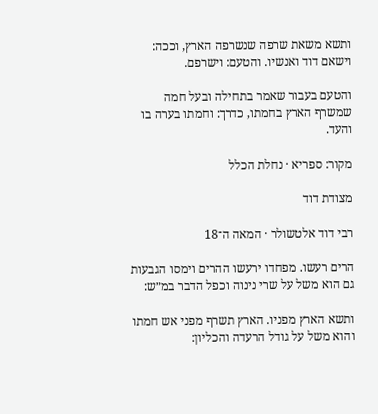ותשא משאת שרפה שנשרפה הארץ, וככה: וישאם דוד ואנשיו. והטעם: וישרפם.

והטעם בעבור שאמר בתחילה ובעל חמה שמשרף הארץ בחמתו, כדרך: וחמתו בערה בו והעד.

מקור: ספריא · נחלת הכלל

מצודת דוד

רבי דוד אלטשולר · המאה ה־18

הרים רעשו. מפחדו ירעשו ההרים וימסו הגבעות גם הוא משל על שרי נינוה וכפל הדבר במ״ש:

ותשא הארץ מפניו. הארץ תשרף מפני אש חמתו והוא משל על גודל הרעדה והכליון: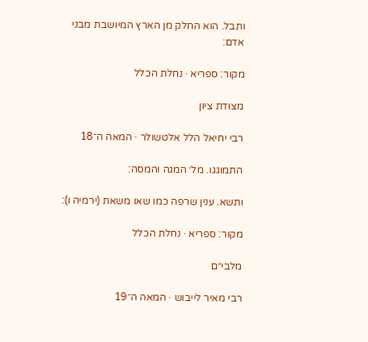ותבל. הוא החלק מן הארץ המיושבת מבני אדם:

מקור: ספריא · נחלת הכלל

מצודת ציון

רבי יחיאל הלל אלטשולר · המאה ה־18

התמוגגו. מל׳ המגה והמסה:

ותשא. ענין שרפה כמו שאו משאת (ירמיה ו):

מקור: ספריא · נחלת הכלל

מלבי״ם

רבי מאיר לייבוש · המאה ה־19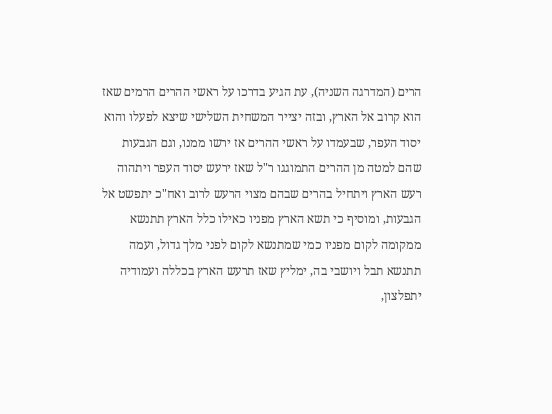הרים (המדרגה השניה), עת הגיע בדרכו על ראשי ההרים הרמים שאז הוא קרוב אל הארץ, ובזה יצייר המשחית השלישי שיצא לפעלו והוא יסוד העפר, שבעמדו על ראשי ההרים אז ירשו ממנו, וגם הגבעות שהם למטה מן ההרים התמוגגו ר"ל שאז ירעש יסוד העפר ויתהוה רעש הארץ ויתחיל בהרים שבהם מצוי הרעש לרוב ואח"כ יתפשט אל הגבעות, ומוסיף כי תשא הארץ מפניו כאילו כלל הארץ תתנשא ממקומה לקום מפניו כמי שמתנשא לקום לפני מלך גדול, ועמה תתנשא תבל ויושבי בה, ימליץ שאז תרעש הארץ בכללה ועמודיה יתפלצון,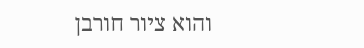והוא ציור חורבן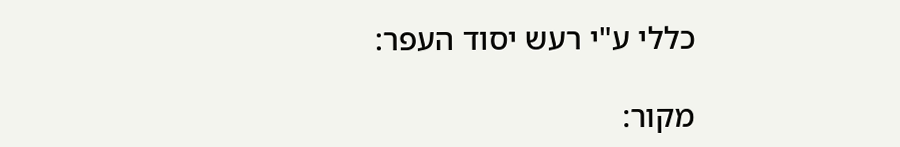כללי ע"י רעש יסוד העפר:

מקור: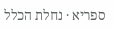ספריא · נחלת הכלל